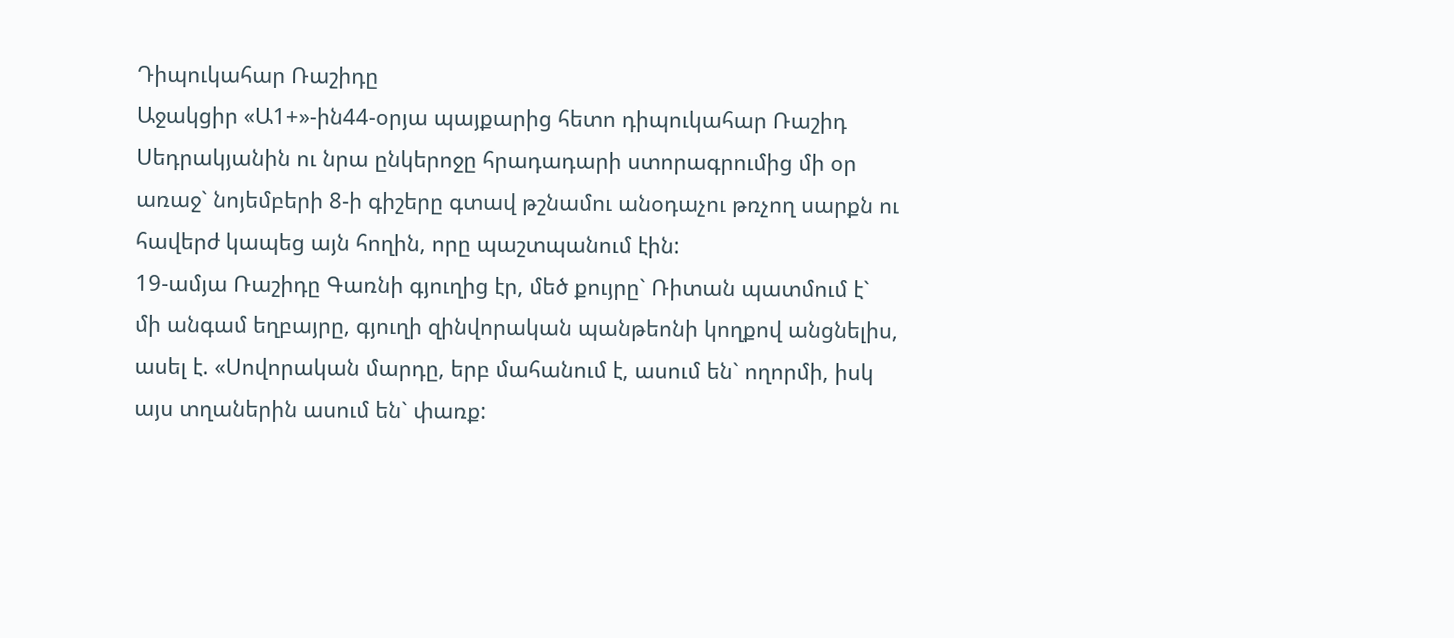Դիպուկահար Ռաշիդը
Աջակցիր «Ա1+»-ին44-օրյա պայքարից հետո դիպուկահար Ռաշիդ Սեդրակյանին ու նրա ընկերոջը հրադադարի ստորագրումից մի օր առաջ` նոյեմբերի 8-ի գիշերը գտավ թշնամու անօդաչու թռչող սարքն ու հավերժ կապեց այն հողին, որը պաշտպանում էին:
19-ամյա Ռաշիդը Գառնի գյուղից էր, մեծ քույրը` Ռիտան պատմում է` մի անգամ եղբայրը, գյուղի զինվորական պանթեոնի կողքով անցնելիս, ասել է. «Սովորական մարդը, երբ մահանում է, ասում են` ողորմի, իսկ այս տղաներին ասում են` փառք: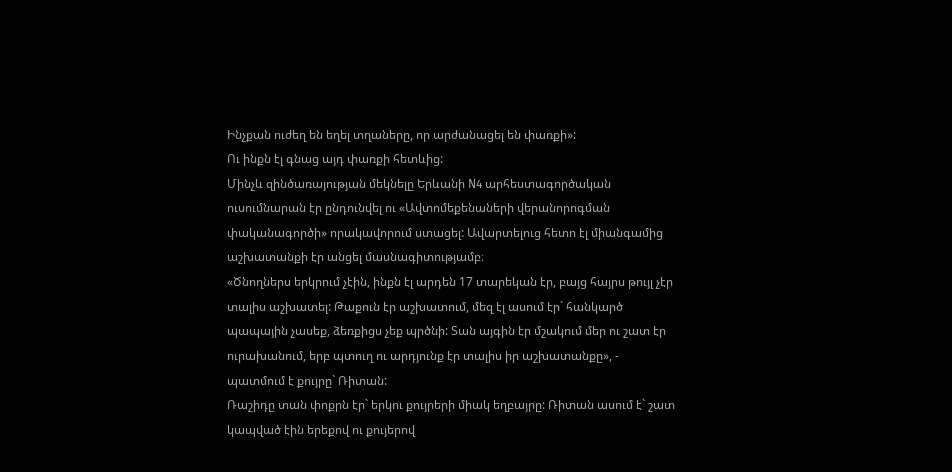Ինչքան ուժեղ են եղել տղաները, որ արժանացել են փառքի»:
Ու ինքն էլ գնաց այդ փառքի հետևից:
Մինչև զինծառայության մեկնելը Երևանի N4 արհեստագործական ուսումնարան էր ընդունվել ու «Ավտոմեքենաների վերանորոգման փականագործի» որակավորում ստացել: Ավարտելուց հետո էլ միանգամից աշխատանքի էր անցել մասնագիտությամբ։
«Ծնողներս երկրում չէին, ինքն էլ արդեն 17 տարեկան էր, բայց հայրս թույլ չէր տալիս աշխատել: Թաքուն էր աշխատում, մեզ էլ ասում էր` հանկարծ պապային չասեք, ձեռքիցս չեք պրծնի: Տան այգին էր մշակում մեր ու շատ էր ուրախանում, երբ պտուղ ու արդյունք էր տալիս իր աշխատանքը», - պատմում է քույրը` Ռիտան:
Ռաշիդը տան փոքրն էր` երկու քույրերի միակ եղբայրը: Ռիտան ասում է` շատ կապված էին երեքով ու քույերով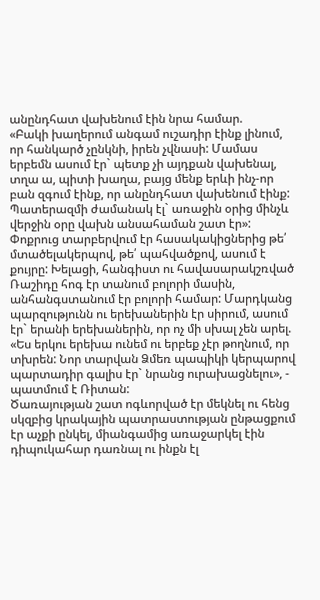անընդհատ վախենում էին նրա համար.
«Բակի խաղերում անգամ ուշադիր էինք լինում, որ հանկարծ չընկնի, իրեն չվնասի: Մամաս երբեմն ասում էր` պետք չի այդքան վախենալ, տղա ա, պիտի խաղա, բայց մենք երևի ինչ-որ բան զգում էինք, որ անընդհատ վախենում էինք: Պատերազմի ժամանակ էլ` առաջին օրից մինչև վերջին օրը վախն անսահաման շատ էր»:
Փոքրուց տարբերվում էր հասակակիցներից թե՛ մտածելակերպով, թե՛ պահվածքով, ասում է քույրը: Խելացի, հանգիստ ու հավասարակշռված Ռաշիդը հոգ էր տանում բոլորի մասին, անհանգստանում էր բոլորի համար: Մարդկանց պարզությունն ու երեխաներին էր սիրում, ասում էր` երանի երեխաներին, որ ոչ մի սխալ չեն արել.
«Ես երկու երեխա ունեմ ու երբեք չէր թողնում, որ տխրեն: Նոր տարվան Ձմեռ պապիկի կերպարով պարտադիր գալիս էր` նրանց ուրախացնելու», - պատմում է Ռիտան:
Ծառայության շատ ոգևորված էր մեկնել ու հենց սկզբից կրակային պատրաստության ընթացքում էր աչքի ընկել, միանգամից առաջարկել էին դիպուկահար դառնալ ու ինքն էլ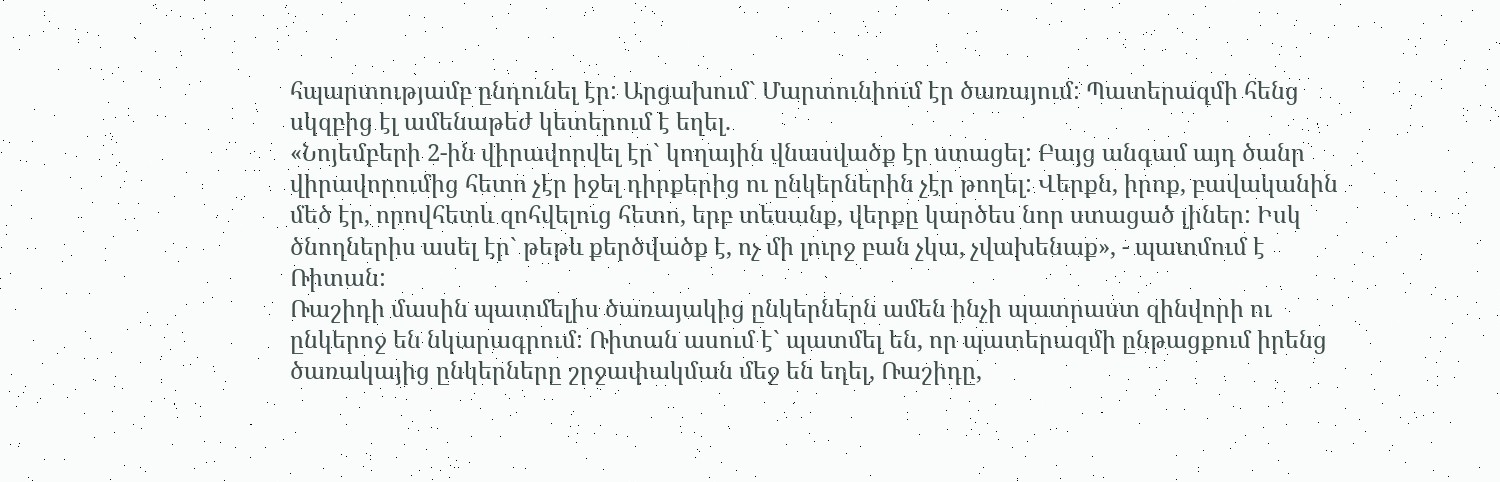հպարտությամբ ընդունել էր: Արցախում` Մարտունիում էր ծառայում: Պատերազմի հենց սկզբից էլ ամենաթեժ կետերում է եղել.
«Նոյեմբերի 2-ին վիրավորվել էր` կողային վնասվածք էր ստացել: Բայց անգամ այդ ծանր վիրավորումից հետո չէր իջել դիրքերից ու ընկերներին չէր թողել: Վերքն, իրոք, բավականին մեծ էր, որովհետև զոհվելուց հետո, երբ տեսանք, վերքը կարծես նոր ստացած լիներ: Իսկ ծնողներիս ասել էր` թեթև քերծվածք է, ոչ մի լուրջ բան չկա, չվախենաք», - պատմում է Ռիտան:
Ռաշիդի մասին պատմելիս ծառայակից ընկերներն ամեն ինչի պատրաստ զինվորի ու ընկերոջ են նկարագրում: Ռիտան ասում է` պատմել են, որ պատերազմի ընթացքում իրենց ծառակայից ընկերները շրջափակման մեջ են եղել, Ռաշիդը,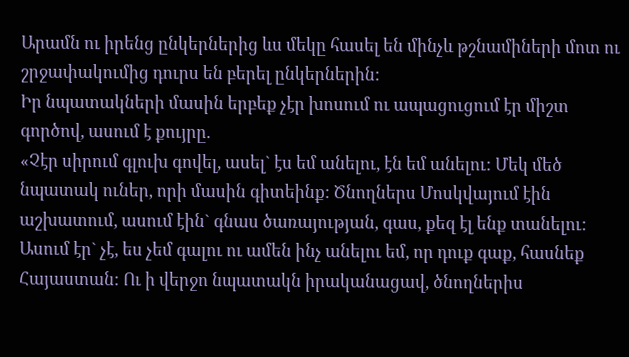Արամն ու իրենց ընկերներից ևս մեկը հասել են մինչև թշնամիների մոտ ու շրջափակումից դուրս են բերել ընկերներին:
Իր նպատակների մասին երբեք չէր խոսում ու ապացուցում էր միշտ գործով, ասում է քույրը.
«Չէր սիրում գլուխ գովել, ասել` էս եմ անելու, էն եմ անելու: Մեկ մեծ նպատակ ուներ, որի մասին գիտեինք: Ծնողներս Մոսկվայում էին աշխատում, ասում էին` գնաս ծառայության, գաս, քեզ էլ ենք տանելու: Ասում էր` չէ, ես չեմ գալու ու ամեն ինչ անելու եմ, որ դուք գաք, հասնեք Հայաստան: Ու ի վերջո նպատակն իրականացավ, ծնողներիս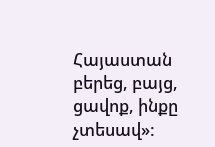Հայաստան բերեց, բայց, ցավոք, ինքը չտեսավ»: